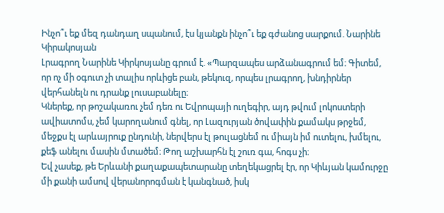Ինչո՞ւ եք մեզ դանդաղ սպանում, էս կյանքն ինչո՞ւ եք գժանոց սարքում. Նարինե Կիրակոսյան
Լրագրող Նարինե Կիրկոսյանը գրում է. «Պարզապես արձանագրում եմ։ Գիտեմ, որ ոչ մի օգուտ չի տալիս որևիցե բան, թեկուզ, որպես լրագրող, խնդիրներ վերհանելն ու դրանք լուսաբանելը։
Կներեք, որ թոշակառու չեմ դեռ ու Եվրոպայի ուղեգիր, այդ թվում լոկոստերի ավիատոմս, չեմ կարողանում գնել, որ Լազուրյան ծովափին քամակս թրջեմ, մեջքս էլ արևայրուք ընդունի, ներվերս էլ թուլացնեմ ու միայն իմ ուտելու, խմելու, քեֆ անելու մասին մտածեմ։ Թող աշխարհն էլ շուռ գա, հոգս չի։
Եվ չասեք, թե Երևանի քաղաքապետարանը տեղեկացրել էր, որ Կիևյան կամուրջը մի քանի ամսով վերանորոգման է կանգնած, իսկ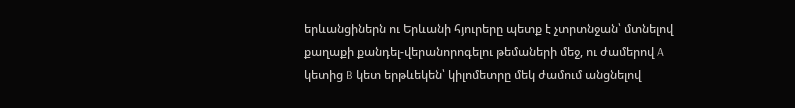երևանցիներն ու Երևանի հյուրերը պետք է չտրտնջան՝ մտնելով քաղաքի քանդել-վերանորոգելու թեմաների մեջ, ու ժամերով A կետից B կետ երթևեկեն՝ կիլոմետրը մեկ ժամում անցնելով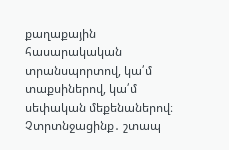քաղաքային հասարակական տրանսպորտով, կա՛մ տաքսիներով, կա՛մ սեփական մեքենաներով։
Չտրտնջացինք․ շտապ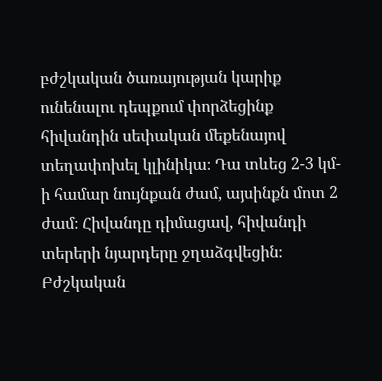բժշկական ծառայության կարիք ունենալու դեպքում փորձեցինք հիվանդին սեփական մեքենայով տեղափոխել կլինիկա։ Դա տևեց 2-3 կմ-ի համար նույնքան ժամ, այսինքն մոտ 2 ժամ։ Հիվանդը դիմացավ, հիվանդի տերերի նյարդերը ջղաձգվեցին։
Բժշկական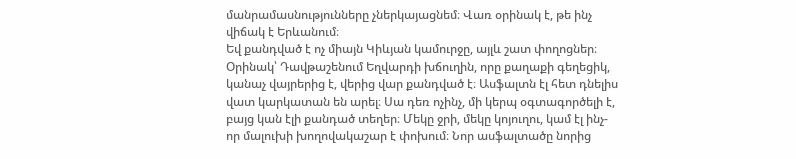մանրամասնությունները չներկայացնեմ։ Վառ օրինակ է, թե ինչ վիճակ է Երևանում։
Եվ քանդված է ոչ միայն Կիևյան կամուրջը, այլև շատ փողոցներ։
Օրինակ՝ Դավթաշենում Եղվարդի խճուղին, որը քաղաքի գեղեցիկ, կանաչ վայրերից է, վերից վար քանդված է։ Ասֆալտն էլ հետ դնելիս վատ կարկատան են արել։ Սա դեռ ոչինչ, մի կերպ օգտագործելի է, բայց կան էլի քանդած տեղեր։ Մեկը ջրի, մեկը կոյուղու, կամ էլ ինչ-որ մալուխի խողովակաշար է փոխում։ Նոր ասֆալտածը նորից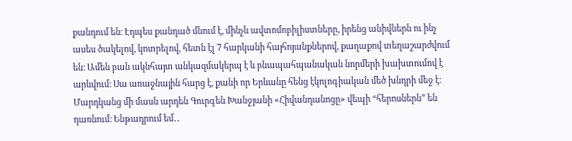քանդում են։ Էդպես քանդած մնում է, մինչև ավտոմոբիլիստները, իրենց անիվներն ու ինչ ասես ծակելով, կոտրելով, հետն էլ 7 հարկանի հայհոյանքներով, քաղաքով տեղաշարժվում են։ Ամեն բան ակնհայտ անկազմակերպ է և բնապահպանական նորմերի խախտումով է արևվում։ Սա առաջնային հարց է, քանի որ Երևանը հենց էկոլոգիական մեծ խնդրի մեջ է։ Մարդկանց մի մասն արդեն Գուրգեն Խանջյանի «Հիվանդանոցը» վեպի “հերոսներն” են դառնում։ Ենթադրում եմ․․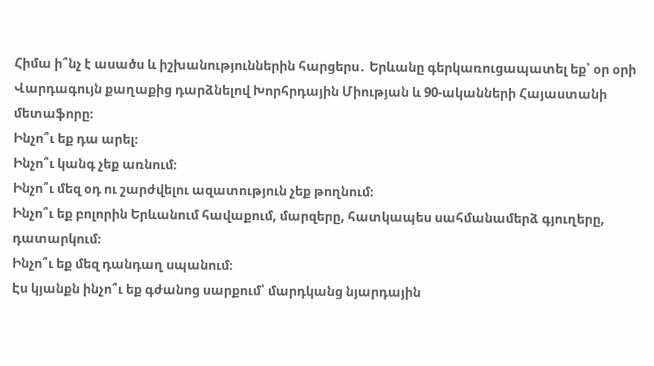Հիմա ի՞նչ է ասածս և իշխանություններին հարցերս․ Երևանը գերկառուցապատել եք՝ օր օրի Վարդագույն քաղաքից դարձնելով Խորհրդային Միության և 90-ականների Հայաստանի մետաֆորը։
Ինչո՞ւ եք դա արել։
Ինչո՞ւ կանգ չեք առնում։
Ինչո՞ւ մեզ օդ ու շարժվելու ազատություն չեք թողնում։
Ինչո՞ւ եք բոլորին Երևանում հավաքում, մարզերը, հատկապես սահմանամերձ գյուղերը, դատարկում։
Ինչո՞ւ եք մեզ դանդաղ սպանում։
Էս կյանքն ինչո՞ւ եք գժանոց սարքում՝ մարդկանց նյարդային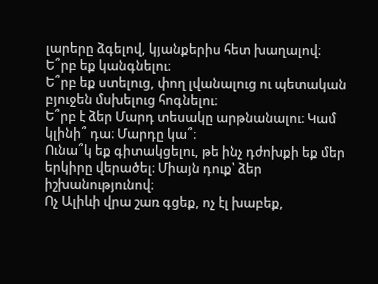լարերը ձգելով, կյանքերիս հետ խաղալով։
Ե՞րբ եք կանգնելու։
Ե՞րբ եք ստելուց, փող լվանալուց ու պետական բյուջեն մսխելուց հոգնելու։
Ե՞րբ է ձեր Մարդ տեսակը արթնանալու։ Կամ կլինի՞ դա։ Մարդը կա՞։
Ունա՞կ եք գիտակցելու, թե ինչ դժոխքի եք մեր երկիրը վերածել։ Միայն դուք՝ ձեր իշխանությունով։
Ոչ Ալիևի վրա շառ գցեք, ոչ էլ խաբեք,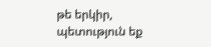թե երկիր, պետություն եք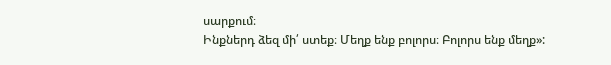սարքում։
Ինքներդ ձեզ մի՛ ստեք։ Մեղք ենք բոլորս։ Բոլորս ենք մեղք»: